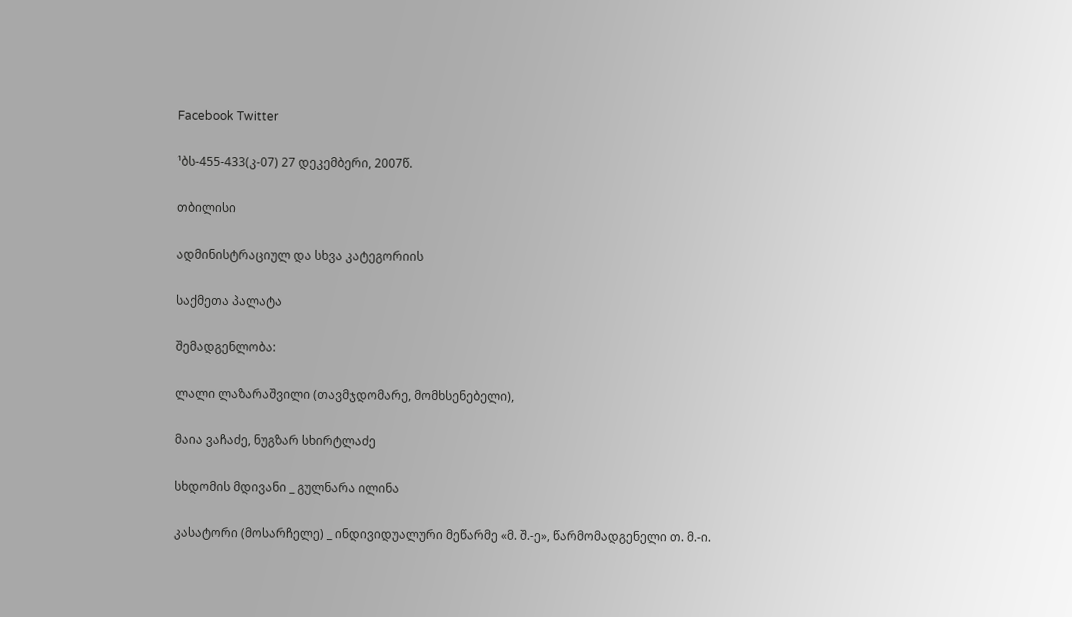Facebook Twitter

¹ბს-455-433(კ-07) 27 დეკემბერი, 2007წ.

თბილისი

ადმინისტრაციულ და სხვა კატეგორიის

საქმეთა პალატა

შემადგენლობა:

ლალი ლაზარაშვილი (თავმჯდომარე, მომხსენებელი),

მაია ვაჩაძე, ნუგზარ სხირტლაძე

სხდომის მდივანი _ გულნარა ილინა

კასატორი (მოსარჩელე) _ ინდივიდუალური მეწარმე «მ. შ.-ე», წარმომადგენელი თ. მ.-ი.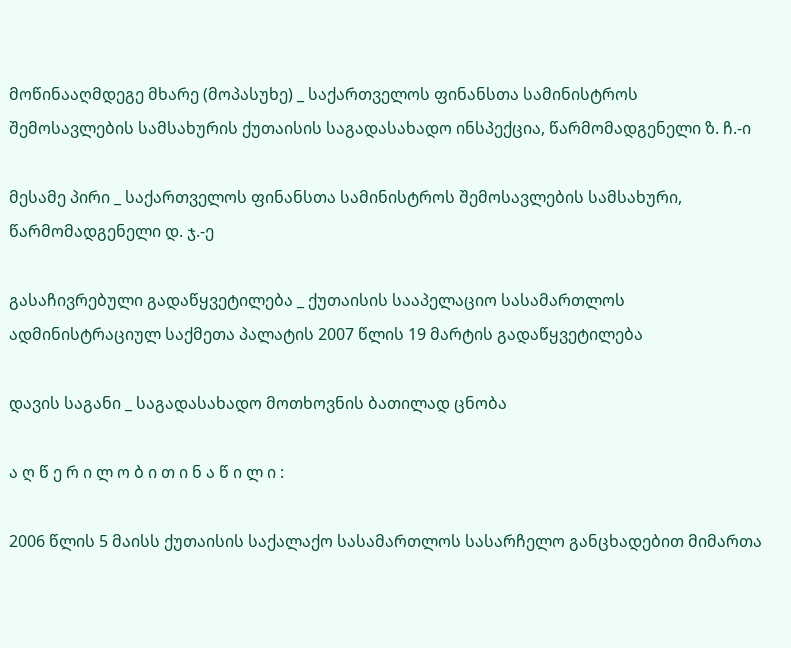მოწინააღმდეგე მხარე (მოპასუხე) _ საქართველოს ფინანსთა სამინისტროს შემოსავლების სამსახურის ქუთაისის საგადასახადო ინსპექცია, წარმომადგენელი ზ. ჩ.-ი

მესამე პირი _ საქართველოს ფინანსთა სამინისტროს შემოსავლების სამსახური, წარმომადგენელი დ. ჯ.-ე

გასაჩივრებული გადაწყვეტილება _ ქუთაისის სააპელაციო სასამართლოს ადმინისტრაციულ საქმეთა პალატის 2007 წლის 19 მარტის გადაწყვეტილება

დავის საგანი _ საგადასახადო მოთხოვნის ბათილად ცნობა

ა ღ წ ე რ ი ლ ო ბ ი თ ი ნ ა წ ი ლ ი :

2006 წლის 5 მაისს ქუთაისის საქალაქო სასამართლოს სასარჩელო განცხადებით მიმართა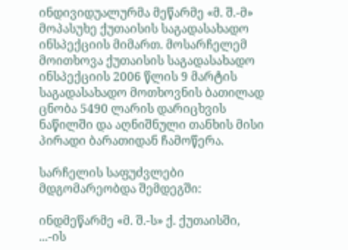ინდივიდუალურმა მეწარმე «მ. შ.-მ» მოპასუხე ქუთაისის საგადასახადო ინსპექციის მიმართ. მოსარჩელემ მოითხოვა ქუთაისის საგადასახადო ინსპექციის 2006 წლის 9 მარტის საგადასახადო მოთხოვნის ბათილად ცნობა 5490 ლარის დარიცხვის ნაწილში და აღნიშნული თანხის მისი პირადი ბარათიდან ჩამოწერა.

სარჩელის საფუძვლები მდგომარეობდა შემდეგში:

ინდმეწარმე «მ. შ.-ს» ქ. ქუთაისში, ...-ის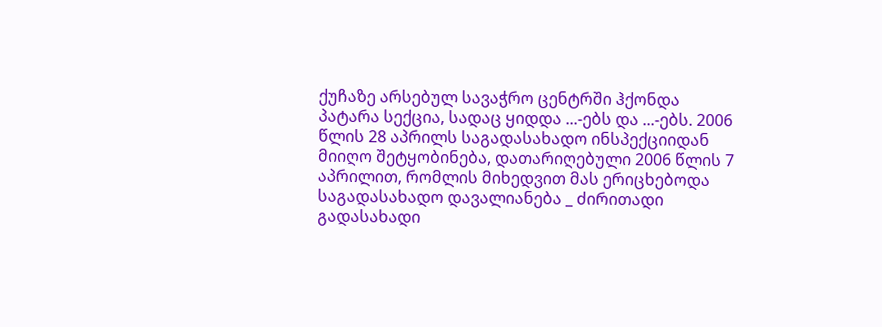ქუჩაზე არსებულ სავაჭრო ცენტრში ჰქონდა პატარა სექცია, სადაც ყიდდა ...-ებს და ...-ებს. 2006 წლის 28 აპრილს საგადასახადო ინსპექციიდან მიიღო შეტყობინება, დათარიღებული 2006 წლის 7 აპრილით, რომლის მიხედვით მას ერიცხებოდა საგადასახადო დავალიანება _ ძირითადი გადასახადი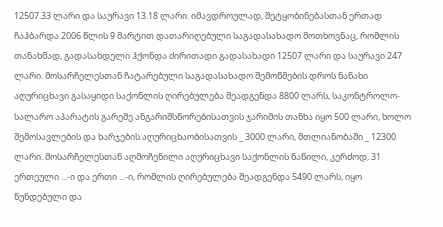12507.33 ლარი და საურავი 13.18 ლარი. იმავდროულად, შეტყობინებასთან ერთად ჩაჰბარდა 2006 წლის 9 მარტით დათარიღებული საგადასახადო მოთხოვნაც, რომლის თანახმად, გადასახდელი ჰქონდა ძირითადი გადასახადი 12507 ლარი და საურავი 247 ლარი. მოსარჩელესთან ჩატარებული საგადასახადო შემოწმების დროს ნანახი აღურიცხავი გასაყიდი საქონლის ღირებულება შეადგენდა 8800 ლარს, საკონტროლო-სალარო აპარატის გარეშე ანგარიშსწორებისათვის ჯარიმის თანხა იყო 500 ლარი, ხოლო შემოსავლების და ხარჯების აღურიცხაობისათვის _ 3000 ლარი, მთლიანობაში _ 12300 ლარი. მოსარჩელესთან აღმოჩენილი აღურიცხავი საქონლის ნაწილი, კერძოდ, 31 ერთეული ...-ი და ერთი ...-ი, რომლის ღირებულება შეადგენდა 5490 ლარს, იყო წუნდებული და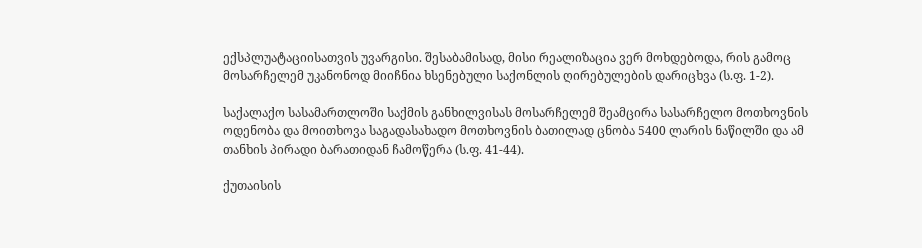ექსპლუატაციისათვის უვარგისი. შესაბამისად, მისი რეალიზაცია ვერ მოხდებოდა, რის გამოც მოსარჩელემ უკანონოდ მიიჩნია ხსენებული საქონლის ღირებულების დარიცხვა (ს.ფ. 1-2).

საქალაქო სასამართლოში საქმის განხილვისას მოსარჩელემ შეამცირა სასარჩელო მოთხოვნის ოდენობა და მოითხოვა საგადასახადო მოთხოვნის ბათილად ცნობა 5400 ლარის ნაწილში და ამ თანხის პირადი ბარათიდან ჩამოწერა (ს.ფ. 41-44).

ქუთაისის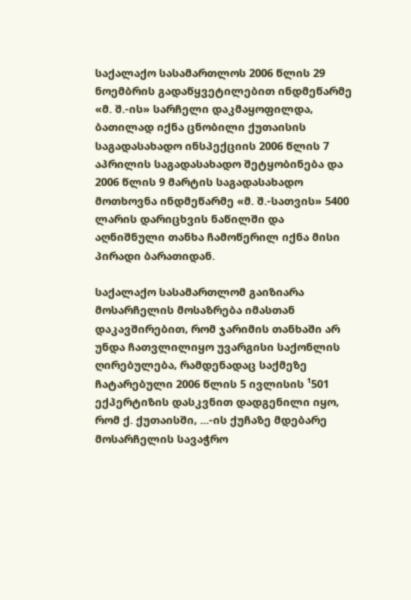საქალაქო სასამართლოს 2006 წლის 29 ნოემბრის გადაწყვეტილებით ინდმეწარმე «მ. შ.-ის» სარჩელი დაკმაყოფილდა, ბათილად იქნა ცნობილი ქუთაისის საგადასახადო ინსპექციის 2006 წლის 7 აპრილის საგადასახადო შეტყობინება და 2006 წლის 9 მარტის საგადასახადო მოთხოვნა ინდმეწარმე «მ. შ.-სათვის» 5400 ლარის დარიცხვის ნაწილში და აღნიშნული თანხა ჩამოწერილ იქნა მისი პირადი ბარათიდან.

საქალაქო სასამართლომ გაიზიარა მოსარჩელის მოსაზრება იმასთან დაკავშირებით, რომ ჯარიმის თანხაში არ უნდა ჩათვლილიყო უვარგისი საქონლის ღირებულება, რამდენადაც საქმეზე ჩატარებული 2006 წლის 5 ივლისის ¹501 ექპერტიზის დასკვნით დადგენილი იყო, რომ ქ. ქუთაისში, ...-ის ქუჩაზე მდებარე მოსარჩელის სავაჭრო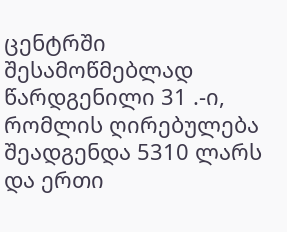ცენტრში შესამოწმებლად წარდგენილი 31 .-ი, რომლის ღირებულება შეადგენდა 5310 ლარს და ერთი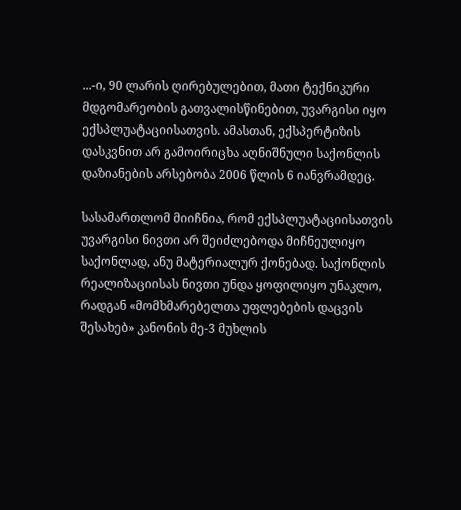...-ი, 90 ლარის ღირებულებით, მათი ტექნიკური მდგომარეობის გათვალისწინებით, უვარგისი იყო ექსპლუატაციისათვის. ამასთან, ექსპერტიზის დასკვნით არ გამოირიცხა აღნიშნული საქონლის დაზიანების არსებობა 2006 წლის 6 იანვრამდეც.

სასამართლომ მიიჩნია, რომ ექსპლუატაციისათვის უვარგისი ნივთი არ შეიძლებოდა მიჩნეულიყო საქონლად, ანუ მატერიალურ ქონებად. საქონლის რეალიზაციისას ნივთი უნდა ყოფილიყო უნაკლო, რადგან «მომხმარებელთა უფლებების დაცვის შესახებ» კანონის მე-3 მუხლის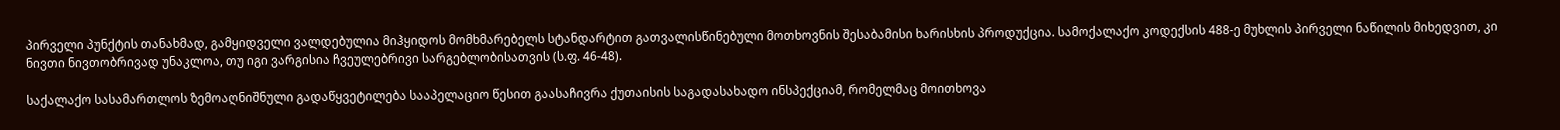პირველი პუნქტის თანახმად, გამყიდველი ვალდებულია მიჰყიდოს მომხმარებელს სტანდარტით გათვალისწინებული მოთხოვნის შესაბამისი ხარისხის პროდუქცია. სამოქალაქო კოდექსის 488-ე მუხლის პირველი ნაწილის მიხედვით, კი ნივთი ნივთობრივად უნაკლოა, თუ იგი ვარგისია ჩვეულებრივი სარგებლობისათვის (ს.ფ. 46-48).

საქალაქო სასამართლოს ზემოაღნიშნული გადაწყვეტილება სააპელაციო წესით გაასაჩივრა ქუთაისის საგადასახადო ინსპექციამ, რომელმაც მოითხოვა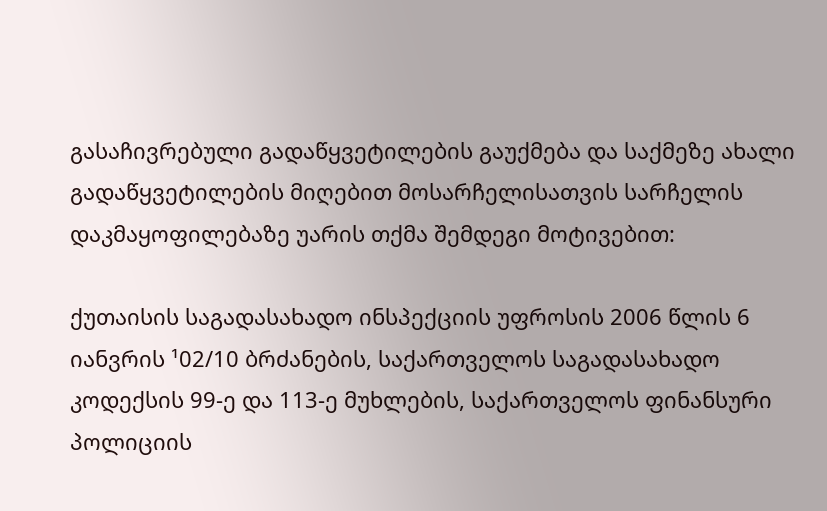გასაჩივრებული გადაწყვეტილების გაუქმება და საქმეზე ახალი გადაწყვეტილების მიღებით მოსარჩელისათვის სარჩელის დაკმაყოფილებაზე უარის თქმა შემდეგი მოტივებით:

ქუთაისის საგადასახადო ინსპექციის უფროსის 2006 წლის 6 იანვრის ¹02/10 ბრძანების, საქართველოს საგადასახადო კოდექსის 99-ე და 113-ე მუხლების, საქართველოს ფინანსური პოლიციის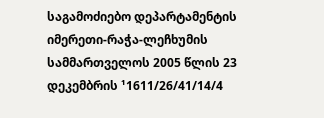საგამოძიებო დეპარტამენტის იმერეთი-რაჭა-ლეჩხუმის სამმართველოს 2005 წლის 23 დეკემბრის ¹1611/26/41/14/4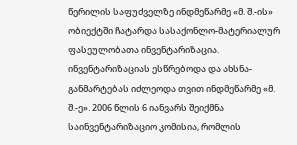წერილის საფუძველზე ინდმეწარმე «მ. შ.-ის» ობიექტში ჩატარდა სასაქონლო-მატერიალურ ფასეულობათა ინვენტარიზაცია. ინვენტარიზაციას ესწრებოდა და ახსნა-განმარტებას იძლეოდა თვით ინდმეწარმე «მ. შ.-ე». 2006 წლის 6 იანვარს შეიქმნა საინვენტარიზაციო კომისია, რომლის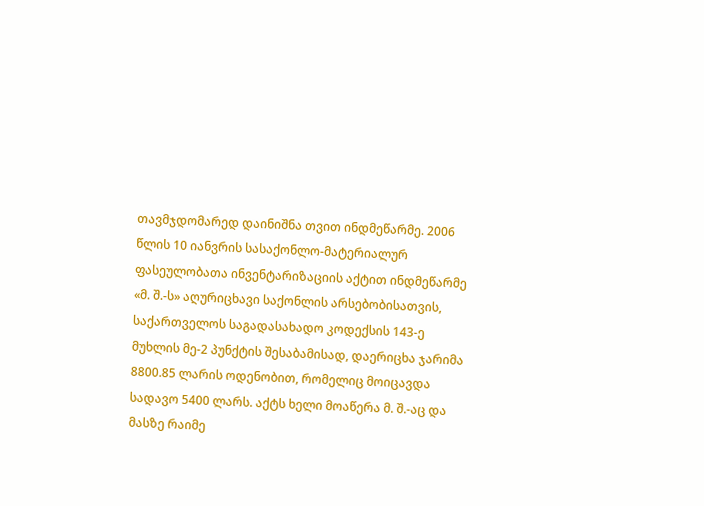თავმჯდომარედ დაინიშნა თვით ინდმეწარმე. 2006 წლის 10 იანვრის სასაქონლო-მატერიალურ ფასეულობათა ინვენტარიზაციის აქტით ინდმეწარმე «მ. შ.-ს» აღურიცხავი საქონლის არსებობისათვის, საქართველოს საგადასახადო კოდექსის 143-ე მუხლის მე-2 პუნქტის შესაბამისად, დაერიცხა ჯარიმა 8800.85 ლარის ოდენობით, რომელიც მოიცავდა სადავო 5400 ლარს. აქტს ხელი მოაწერა მ. შ.-აც და მასზე რაიმე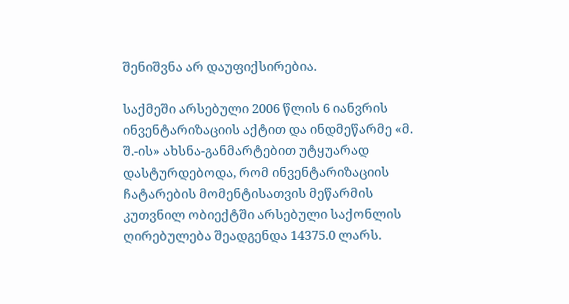შენიშვნა არ დაუფიქსირებია.

საქმეში არსებული 2006 წლის 6 იანვრის ინვენტარიზაციის აქტით და ინდმეწარმე «მ. შ.-ის» ახსნა-განმარტებით უტყუარად დასტურდებოდა, რომ ინვენტარიზაციის ჩატარების მომენტისათვის მეწარმის კუთვნილ ობიექტში არსებული საქონლის ღირებულება შეადგენდა 14375.0 ლარს.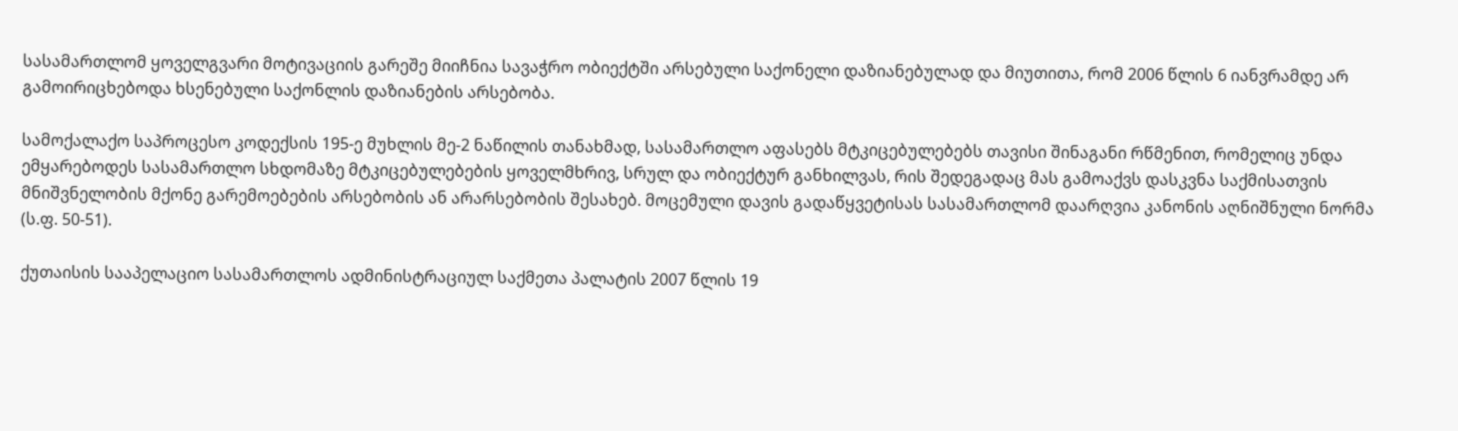სასამართლომ ყოველგვარი მოტივაციის გარეშე მიიჩნია სავაჭრო ობიექტში არსებული საქონელი დაზიანებულად და მიუთითა, რომ 2006 წლის 6 იანვრამდე არ გამოირიცხებოდა ხსენებული საქონლის დაზიანების არსებობა.

სამოქალაქო საპროცესო კოდექსის 195-ე მუხლის მე-2 ნაწილის თანახმად, სასამართლო აფასებს მტკიცებულებებს თავისი შინაგანი რწმენით, რომელიც უნდა ემყარებოდეს სასამართლო სხდომაზე მტკიცებულებების ყოველმხრივ, სრულ და ობიექტურ განხილვას, რის შედეგადაც მას გამოაქვს დასკვნა საქმისათვის მნიშვნელობის მქონე გარემოებების არსებობის ან არარსებობის შესახებ. მოცემული დავის გადაწყვეტისას სასამართლომ დაარღვია კანონის აღნიშნული ნორმა (ს.ფ. 50-51).

ქუთაისის სააპელაციო სასამართლოს ადმინისტრაციულ საქმეთა პალატის 2007 წლის 19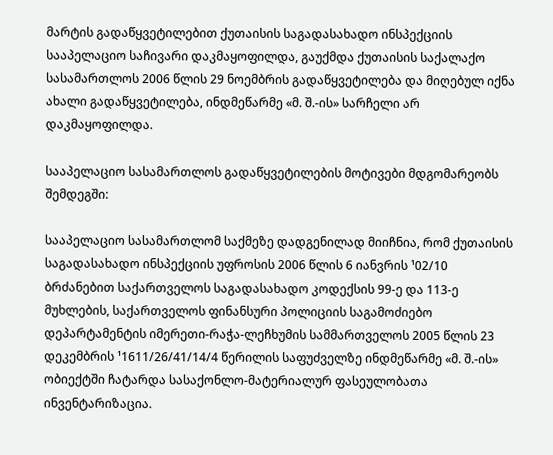მარტის გადაწყვეტილებით ქუთაისის საგადასახადო ინსპექციის სააპელაციო საჩივარი დაკმაყოფილდა, გაუქმდა ქუთაისის საქალაქო სასამართლოს 2006 წლის 29 ნოემბრის გადაწყვეტილება და მიღებულ იქნა ახალი გადაწყვეტილება, ინდმეწარმე «მ. შ.-ის» სარჩელი არ დაკმაყოფილდა.

სააპელაციო სასამართლოს გადაწყვეტილების მოტივები მდგომარეობს შემდეგში:

სააპელაციო სასამართლომ საქმეზე დადგენილად მიიჩნია, რომ ქუთაისის საგადასახადო ინსპექციის უფროსის 2006 წლის 6 იანვრის ¹02/10 ბრძანებით საქართველოს საგადასახადო კოდექსის 99-ე და 113-ე მუხლების, საქართველოს ფინანსური პოლიციის საგამოძიებო დეპარტამენტის იმერეთი-რაჭა-ლეჩხუმის სამმართველოს 2005 წლის 23 დეკემბრის ¹1611/26/41/14/4 წერილის საფუძველზე ინდმეწარმე «მ. შ.-ის» ობიექტში ჩატარდა სასაქონლო-მატერიალურ ფასეულობათა ინვენტარიზაცია.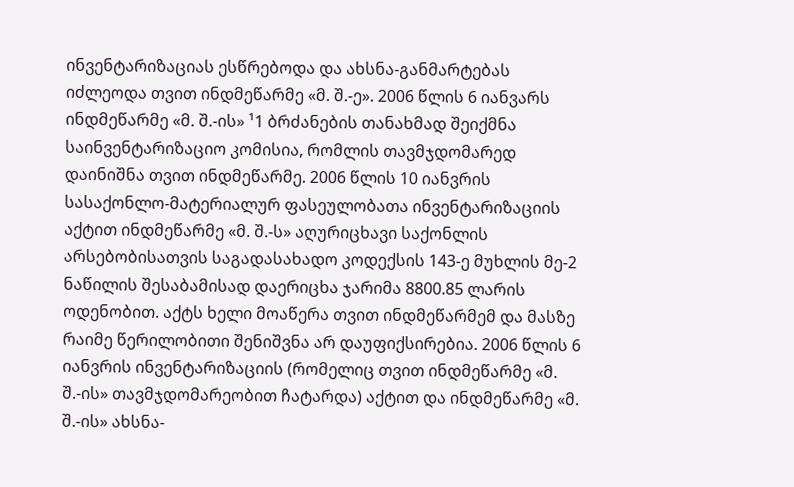ინვენტარიზაციას ესწრებოდა და ახსნა-განმარტებას იძლეოდა თვით ინდმეწარმე «მ. შ.-ე». 2006 წლის 6 იანვარს ინდმეწარმე «მ. შ.-ის» ¹1 ბრძანების თანახმად შეიქმნა საინვენტარიზაციო კომისია, რომლის თავმჯდომარედ დაინიშნა თვით ინდმეწარმე. 2006 წლის 10 იანვრის სასაქონლო-მატერიალურ ფასეულობათა ინვენტარიზაციის აქტით ინდმეწარმე «მ. შ.-ს» აღურიცხავი საქონლის არსებობისათვის საგადასახადო კოდექსის 143-ე მუხლის მე-2 ნაწილის შესაბამისად დაერიცხა ჯარიმა 8800.85 ლარის ოდენობით. აქტს ხელი მოაწერა თვით ინდმეწარმემ და მასზე რაიმე წერილობითი შენიშვნა არ დაუფიქსირებია. 2006 წლის 6 იანვრის ინვენტარიზაციის (რომელიც თვით ინდმეწარმე «მ. შ.-ის» თავმჯდომარეობით ჩატარდა) აქტით და ინდმეწარმე «მ. შ.-ის» ახსნა-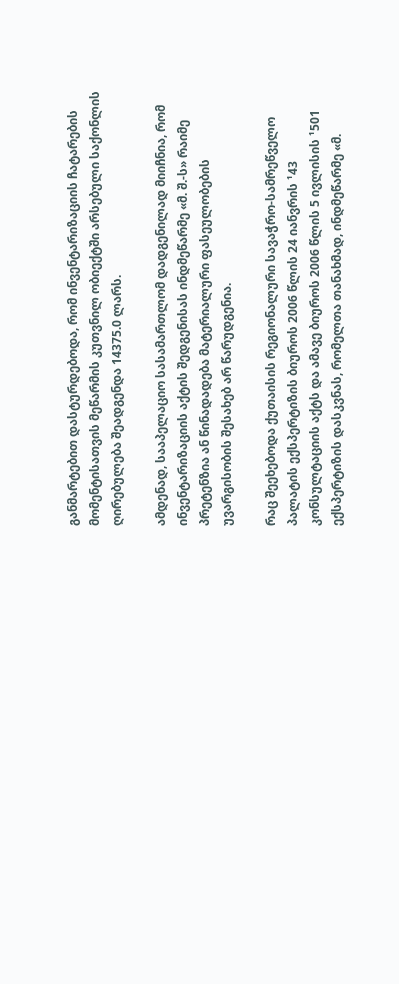განმარტებით დასტურდებოდა, რომ ინვენტარიზაციის ჩატარების მომენტისათვის მეწარმის კუთვნილ ობიექტში არსებული საქონლის ღირებულება შეადგენდა 14375.0 ლარს.

ამდენად, სააპელაციო სასამართლომ დადგენილად მიიჩნია, რომ ინვენტარიზაციის აქტის შედგენისას ინდმეწარმე «მ. შ.-ს» რაიმე პრეტენზია ან წინადადება მატერიალური ფასეულობების უვარგისობის შესახებ არ წარუდგენია.

რაც შეეხებოდა ქუთაისის რეგიონალური სავაჭრო-სამრეწველო პალატის ექსპერტიზის ბიუროს 2006 წლის 24 იანვრის ¹43 კონსულტაციის აქტს და ამავე ბიუროს 2006 წლის 5 ივლისის ¹501 ექსპერტიზის დასკვნას, რომელთა თანახმად, ინდმეწარმე «მ.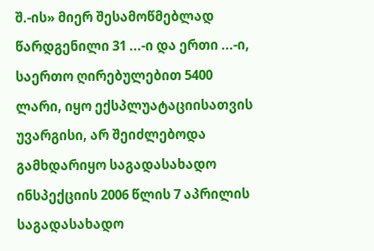შ.-ის» მიერ შესამოწმებლად წარდგენილი 31 ...-ი და ერთი ...-ი, საერთო ღირებულებით 5400 ლარი, იყო ექსპლუატაციისათვის უვარგისი, არ შეიძლებოდა გამხდარიყო საგადასახადო ინსპექციის 2006 წლის 7 აპრილის საგადასახადო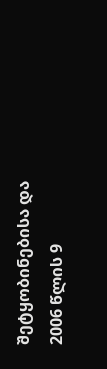შეტყობინებისა და 2006 წლის 9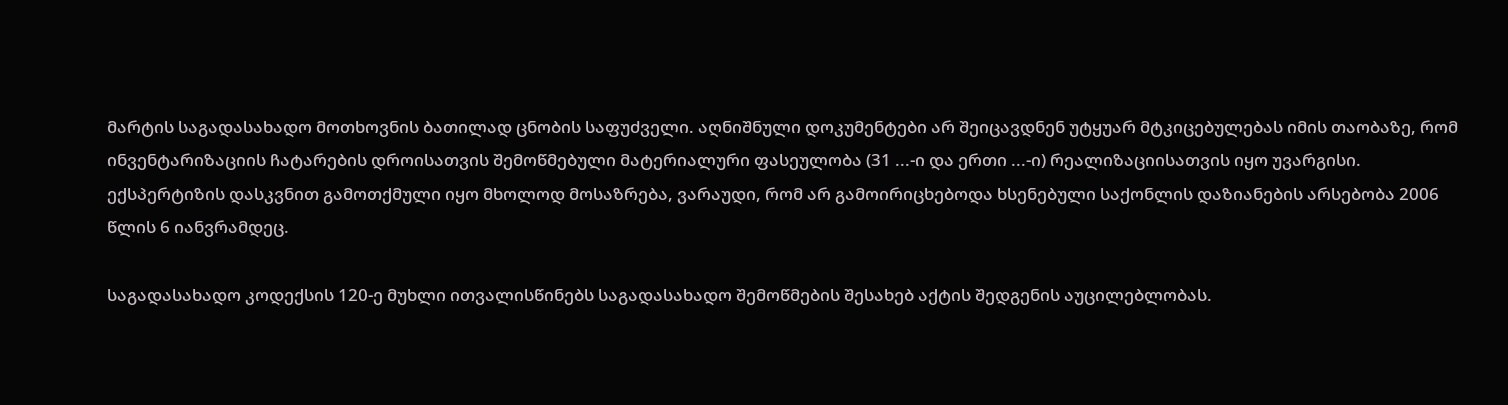მარტის საგადასახადო მოთხოვნის ბათილად ცნობის საფუძველი. აღნიშნული დოკუმენტები არ შეიცავდნენ უტყუარ მტკიცებულებას იმის თაობაზე, რომ ინვენტარიზაციის ჩატარების დროისათვის შემოწმებული მატერიალური ფასეულობა (31 ...-ი და ერთი ...-ი) რეალიზაციისათვის იყო უვარგისი. ექსპერტიზის დასკვნით გამოთქმული იყო მხოლოდ მოსაზრება, ვარაუდი, რომ არ გამოირიცხებოდა ხსენებული საქონლის დაზიანების არსებობა 2006 წლის 6 იანვრამდეც.

საგადასახადო კოდექსის 120-ე მუხლი ითვალისწინებს საგადასახადო შემოწმების შესახებ აქტის შედგენის აუცილებლობას.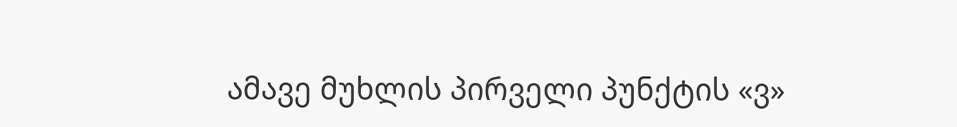ამავე მუხლის პირველი პუნქტის «ვ»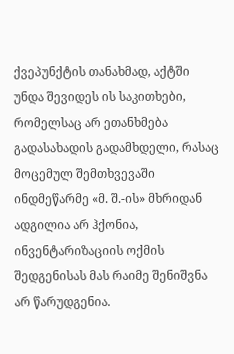ქვეპუნქტის თანახმად, აქტში უნდა შევიდეს ის საკითხები, რომელსაც არ ეთანხმება გადასახადის გადამხდელი, რასაც მოცემულ შემთხვევაში ინდმეწარმე «მ. შ.-ის» მხრიდან ადგილია არ ჰქონია, ინვენტარიზაციის ოქმის შედგენისას მას რაიმე შენიშვნა არ წარუდგენია.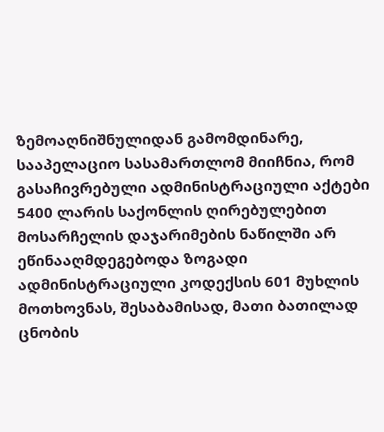ზემოაღნიშნულიდან გამომდინარე, სააპელაციო სასამართლომ მიიჩნია, რომ გასაჩივრებული ადმინისტრაციული აქტები 5400 ლარის საქონლის ღირებულებით მოსარჩელის დაჯარიმების ნაწილში არ ეწინააღმდეგებოდა ზოგადი ადმინისტრაციული კოდექსის 601 მუხლის მოთხოვნას, შესაბამისად, მათი ბათილად ცნობის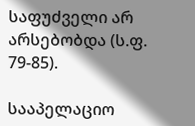საფუძველი არ არსებობდა (ს.ფ. 79-85).

სააპელაციო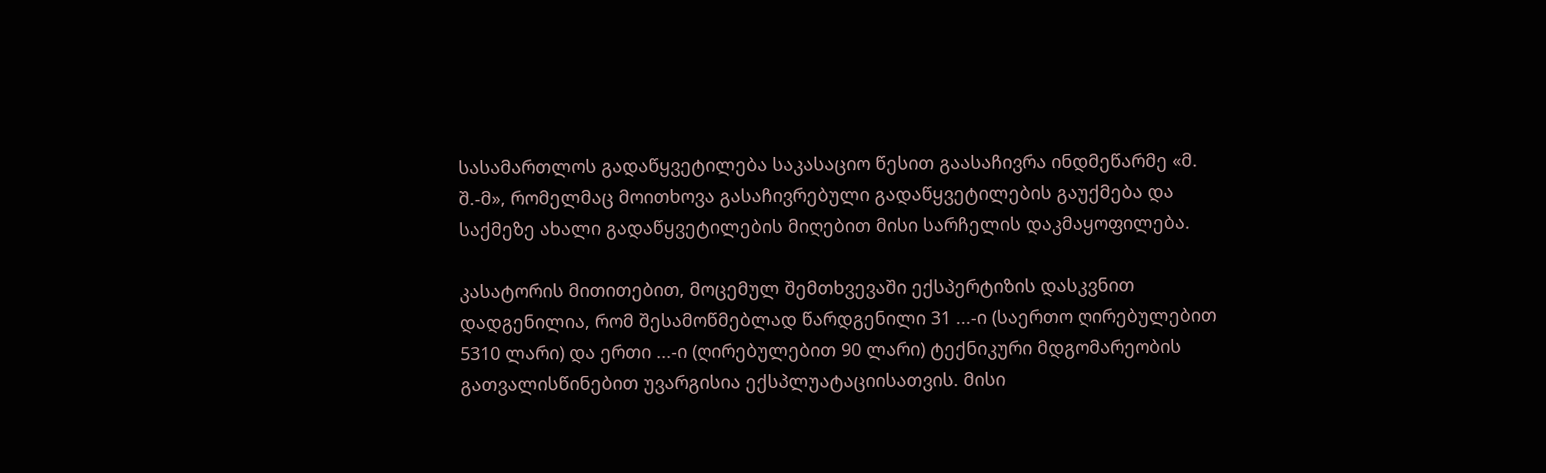სასამართლოს გადაწყვეტილება საკასაციო წესით გაასაჩივრა ინდმეწარმე «მ. შ.-მ», რომელმაც მოითხოვა გასაჩივრებული გადაწყვეტილების გაუქმება და საქმეზე ახალი გადაწყვეტილების მიღებით მისი სარჩელის დაკმაყოფილება.

კასატორის მითითებით, მოცემულ შემთხვევაში ექსპერტიზის დასკვნით დადგენილია, რომ შესამოწმებლად წარდგენილი 31 ...-ი (საერთო ღირებულებით 5310 ლარი) და ერთი ...-ი (ღირებულებით 90 ლარი) ტექნიკური მდგომარეობის გათვალისწინებით უვარგისია ექსპლუატაციისათვის. მისი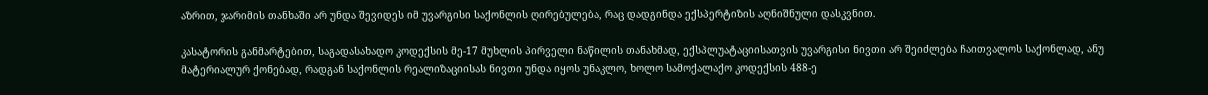აზრით, ჯარიმის თანხაში არ უნდა შევიდეს იმ უვარგისი საქონლის ღირებულება, რაც დადგინდა ექსპერტიზის აღნიშნული დასკვნით.

კასატორის განმარტებით, საგადასახადო კოდექსის მე-17 მუხლის პირველი ნაწილის თანახმად, ექსპლუატაციისათვის უვარგისი ნივთი არ შეიძლება ჩაითვალოს საქონლად, ანუ მატერიალურ ქონებად, რადგან საქონლის რეალიზაციისას ნივთი უნდა იყოს უნაკლო, ხოლო სამოქალაქო კოდექსის 488-ე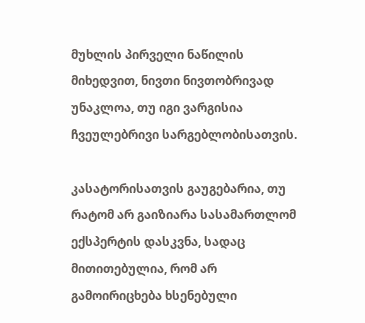მუხლის პირველი ნაწილის მიხედვით, ნივთი ნივთობრივად უნაკლოა, თუ იგი ვარგისია ჩვეულებრივი სარგებლობისათვის.

კასატორისათვის გაუგებარია, თუ რატომ არ გაიზიარა სასამართლომ ექსპერტის დასკვნა, სადაც მითითებულია, რომ არ გამოირიცხება ხსენებული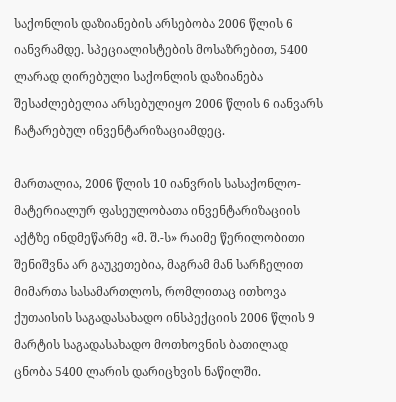საქონლის დაზიანების არსებობა 2006 წლის 6 იანვრამდე. სპეციალისტების მოსაზრებით, 5400 ლარად ღირებული საქონლის დაზიანება შესაძლებელია არსებულიყო 2006 წლის 6 იანვარს ჩატარებულ ინვენტარიზაციამდეც.

მართალია, 2006 წლის 10 იანვრის სასაქონლო-მატერიალურ ფასეულობათა ინვენტარიზაციის აქტზე ინდმეწარმე «მ. შ.-ს» რაიმე წერილობითი შენიშვნა არ გაუკეთებია, მაგრამ მან სარჩელით მიმართა სასამართლოს, რომლითაც ითხოვა ქუთაისის საგადასახადო ინსპექციის 2006 წლის 9 მარტის საგადასახადო მოთხოვნის ბათილად ცნობა 5400 ლარის დარიცხვის ნაწილში.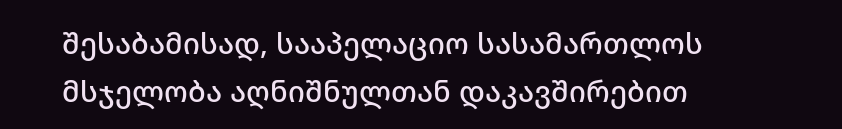შესაბამისად, სააპელაციო სასამართლოს მსჯელობა აღნიშნულთან დაკავშირებით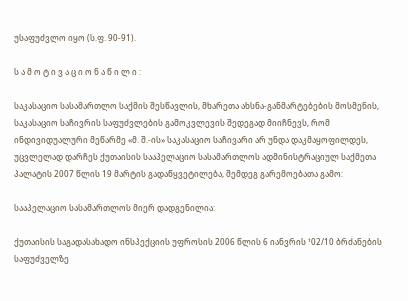უსაფუძვლო იყო (ს.ფ. 90-91).

ს ა მ ო ტ ი ვ ა ც ი ო ნ ა წ ი ლ ი :

საკასაციო სასამართლო საქმის შესწავლის, მხარეთა ახსნა-განმარტებების მოსმენის, საკასაციო საჩივრის საფუძვლების გამოკვლევის შედეგად მიიჩნევს, რომ ინდივიდუალური მეწარმე «მ. შ.-ის» საკასაციო საჩივარი არ უნდა დაკმაყოფილდეს, უცვლელად დარჩეს ქუთაისის სააპელაციო სასამართლოს ადმინისტრაციულ საქმეთა პალატის 2007 წლის 19 მარტის გადაწყვეტილება, შემდეგ გარემოებათა გამო:

სააპელაციო სასამართლოს მიერ დადგენილია:

ქუთაისის საგადასახადო ინსპექციის უფროსის 2006 წლის 6 იანვრის ¹02/10 ბრძანების საფუძველზე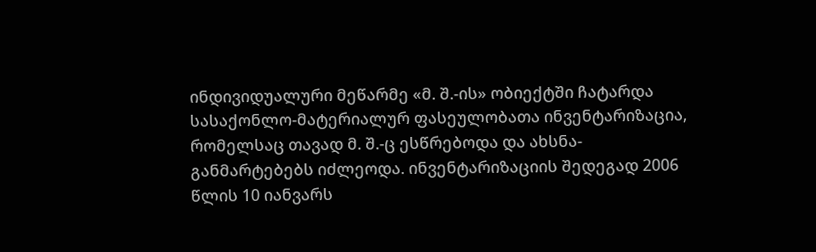ინდივიდუალური მეწარმე «მ. შ.-ის» ობიექტში ჩატარდა სასაქონლო-მატერიალურ ფასეულობათა ინვენტარიზაცია, რომელსაც თავად მ. შ.-ც ესწრებოდა და ახსნა-განმარტებებს იძლეოდა. ინვენტარიზაციის შედეგად 2006 წლის 10 იანვარს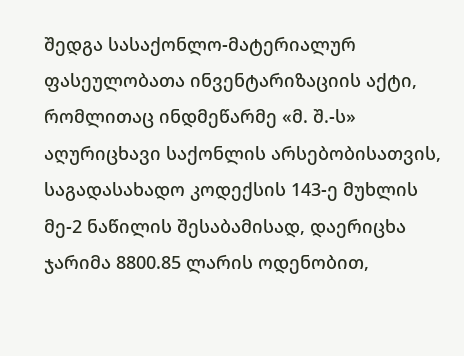შედგა სასაქონლო-მატერიალურ ფასეულობათა ინვენტარიზაციის აქტი, რომლითაც ინდმეწარმე «მ. შ.-ს» აღურიცხავი საქონლის არსებობისათვის, საგადასახადო კოდექსის 143-ე მუხლის მე-2 ნაწილის შესაბამისად, დაერიცხა ჯარიმა 8800.85 ლარის ოდენობით,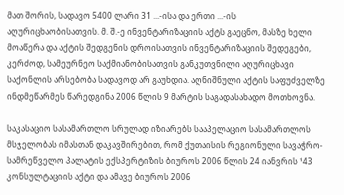მათ შორის, სადავო 5400 ლარი 31 ...-ისა და ერთი ...-ის აღურიცხაობისათვის. მ. შ.-ე ინვენტარიზაციის აქტს გაეცნო, მასზე ხელი მოაწერა და აქტის შედგენის დროისათვის ინვენტარიზაციის შედეგები, კერძოდ, სამეურნეო საქმიანობისათვის განკუთვნილი აღურიცხავი საქონლის არსებობა სადავოდ არ გაუხდია. აღნიშნული აქტის საფუძველზე ინდმეწარმეს წარედგინა 2006 წლის 9 მარტის საგადასახადო მოთხოვნა.

საკასაციო სასამართლო სრულად იზიარებს სააპელაციო სასამართლოს მსჯელობას იმასთან დაკავშირებით, რომ ქუთაისის რეგიონული სავაჭრო-სამრეწველო პალატის ექსპერტიზის ბიუროს 2006 წლის 24 იანვრის ¹43 კონსულტაციის აქტი და ამავე ბიუროს 2006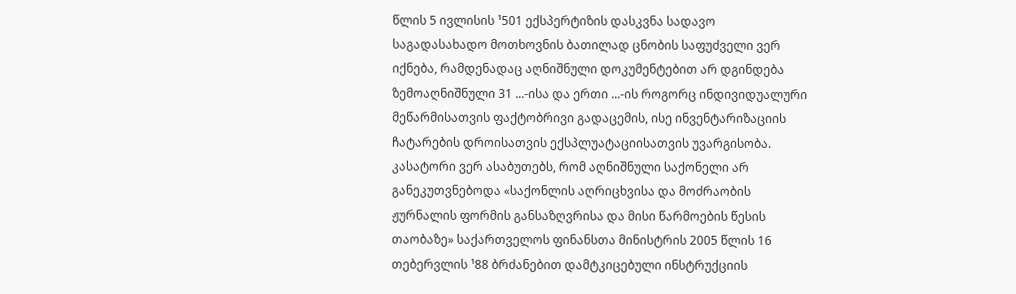წლის 5 ივლისის ¹501 ექსპერტიზის დასკვნა სადავო საგადასახადო მოთხოვნის ბათილად ცნობის საფუძველი ვერ იქნება, რამდენადაც აღნიშნული დოკუმენტებით არ დგინდება ზემოაღნიშნული 31 ...-ისა და ერთი ...-ის როგორც ინდივიდუალური მეწარმისათვის ფაქტობრივი გადაცემის, ისე ინვენტარიზაციის ჩატარების დროისათვის ექსპლუატაციისათვის უვარგისობა. კასატორი ვერ ასაბუთებს, რომ აღნიშნული საქონელი არ განეკუთვნებოდა «საქონლის აღრიცხვისა და მოძრაობის ჟურნალის ფორმის განსაზღვრისა და მისი წარმოების წესის თაობაზე» საქართველოს ფინანსთა მინისტრის 2005 წლის 16 თებერვლის ¹88 ბრძანებით დამტკიცებული ინსტრუქციის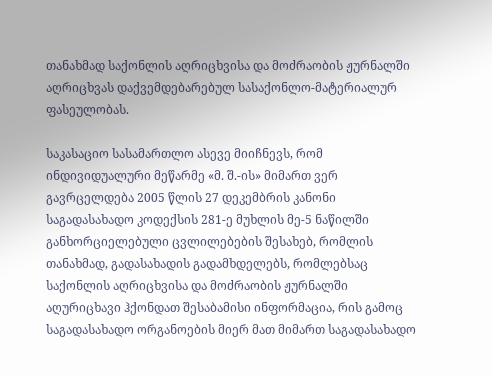თანახმად საქონლის აღრიცხვისა და მოძრაობის ჟურნალში აღრიცხვას დაქვემდებარებულ სასაქონლო-მატერიალურ ფასეულობას.

საკასაციო სასამართლო ასევე მიიჩნევს, რომ ინდივიდუალური მეწარმე «მ. შ.-ის» მიმართ ვერ გავრცელდება 2005 წლის 27 დეკემბრის კანონი საგადასახადო კოდექსის 281-ე მუხლის მე-5 ნაწილში განხორციელებული ცვლილებების შესახებ, რომლის თანახმად, გადასახადის გადამხდელებს, რომლებსაც საქონლის აღრიცხვისა და მოძრაობის ჟურნალში აღურიცხავი ჰქონდათ შესაბამისი ინფორმაცია, რის გამოც საგადასახადო ორგანოების მიერ მათ მიმართ საგადასახადო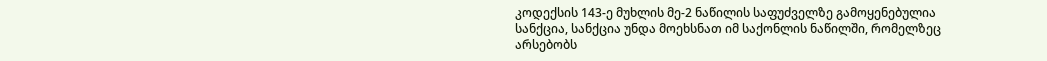კოდექსის 143-ე მუხლის მე-2 ნაწილის საფუძველზე გამოყენებულია სანქცია, სანქცია უნდა მოეხსნათ იმ საქონლის ნაწილში, რომელზეც არსებობს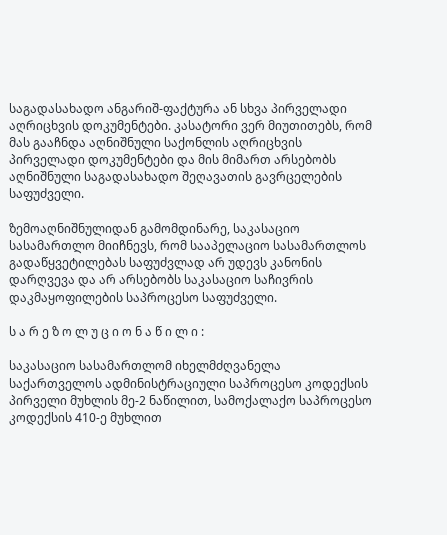საგადასახადო ანგარიშ-ფაქტურა ან სხვა პირველადი აღრიცხვის დოკუმენტები. კასატორი ვერ მიუთითებს, რომ მას გააჩნდა აღნიშნული საქონლის აღრიცხვის პირველადი დოკუმენტები და მის მიმართ არსებობს აღნიშნული საგადასახადო შეღავათის გავრცელების საფუძველი.

ზემოაღნიშნულიდან გამომდინარე, საკასაციო სასამართლო მიიჩნევს, რომ სააპელაციო სასამართლოს გადაწყვეტილებას საფუძვლად არ უდევს კანონის დარღვევა და არ არსებობს საკასაციო საჩივრის დაკმაყოფილების საპროცესო საფუძველი.

ს ა რ ე ზ ო ლ უ ც ი ო ნ ა წ ი ლ ი :

საკასაციო სასამართლომ იხელმძღვანელა საქართველოს ადმინისტრაციული საპროცესო კოდექსის პირველი მუხლის მე-2 ნაწილით, სამოქალაქო საპროცესო კოდექსის 410-ე მუხლით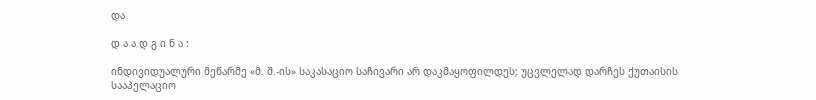და

დ ა ა დ გ ი ნ ა :

ინდივიდუალური მეწარმე «მ. შ.-ის» საკასაციო საჩივარი არ დაკმაყოფილდეს; უცვლელად დარჩეს ქუთაისის სააპელაციო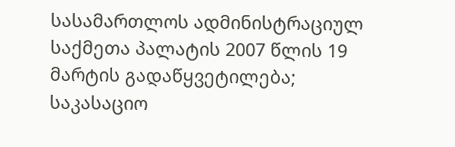სასამართლოს ადმინისტრაციულ საქმეთა პალატის 2007 წლის 19 მარტის გადაწყვეტილება; საკასაციო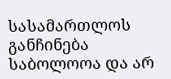სასამართლოს განჩინება საბოლოოა და არ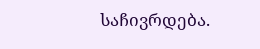საჩივრდება.